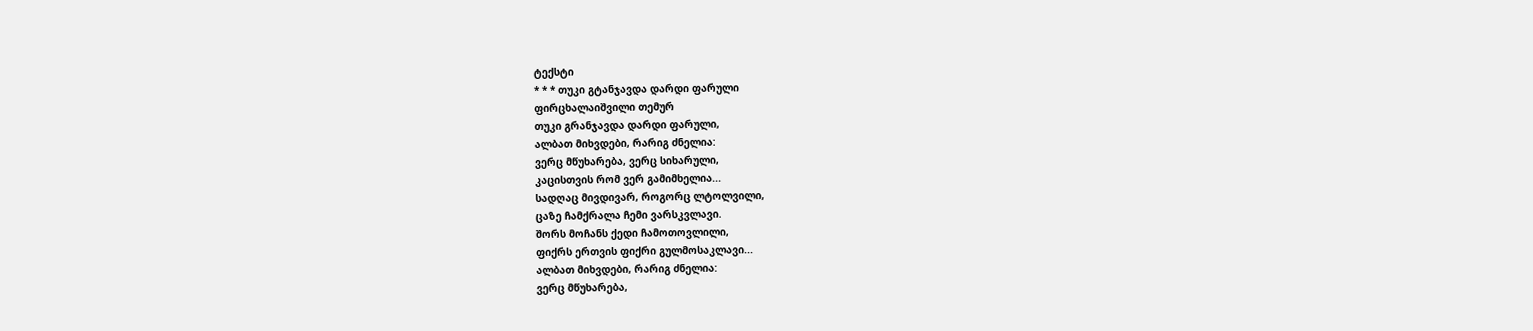ტექსტი
* * * თუკი გტანჯავდა დარდი ფარული
ფირცხალაიშვილი თემურ
თუკი გრანჯავდა დარდი ფარული,
ალბათ მიხვდები, რარიგ ძნელია:
ვერც მწუხარება, ვერც სიხარული,
კაცისთვის რომ ვერ გამიმხელია...
სადღაც მივდივარ, როგორც ლტოლვილი,
ცაზე ჩამქრალა ჩემი ვარსკვლავი.
შორს მოჩანს ქედი ჩამოთოვლილი,
ფიქრს ერთვის ფიქრი გულმოსაკლავი...
ალბათ მიხვდები, რარიგ ძნელია:
ვერც მწუხარება,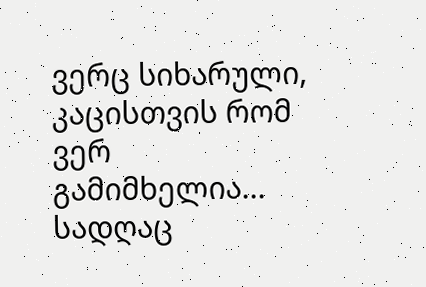ვერც სიხარული,
კაცისთვის რომ ვერ გამიმხელია...
სადღაც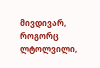მივდივარ, როგორც ლტოლვილი,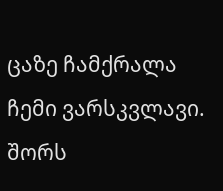ცაზე ჩამქრალა ჩემი ვარსკვლავი.
შორს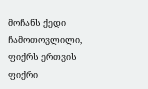მოჩანს ქედი ჩამოთოვლილი,
ფიქრს ერთვის ფიქრი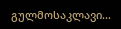გულმოსაკლავი...